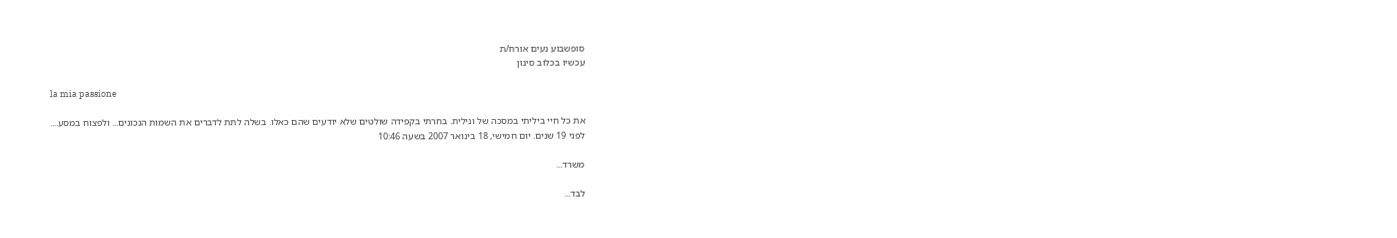סופשבוע נעים אורח/ת
עכשיו בכלוב סינון

la mia passione

את כל חיי ביליתי במסכה של ונילית. בחרתי בקפידה שולטים שלא יודעים שהם כאלו. בשלה לתת לדברים את השמות הנכונים... ולפצוח במסע....
לפני 19 שנים. יום חמישי, 18 בינואר 2007 בשעה 10:46

משרד...

לבד...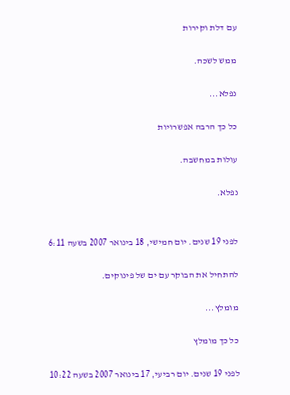עם דלת וקירות

ממש לשכה.

נפלא...

כל כך הרבה אפשרויות

עולות במחשבה.

נפלא.


לפני 19 שנים. יום חמישי, 18 בינואר 2007 בשעה 6:11

להתחיל את הבוקר עם ים של פינוקים.

מומלץ...

כל כך מומלץ

לפני 19 שנים. יום רביעי, 17 בינואר 2007 בשעה 10:22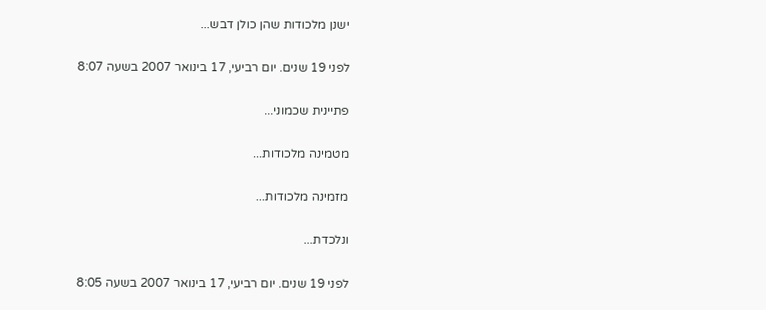ישנן מלכודות שהן כולן דבש...

לפני 19 שנים. יום רביעי, 17 בינואר 2007 בשעה 8:07

פתיינית שכמוני...

מטמינה מלכודות...

מזמינה מלכודות...

ונלכדת...

לפני 19 שנים. יום רביעי, 17 בינואר 2007 בשעה 8:05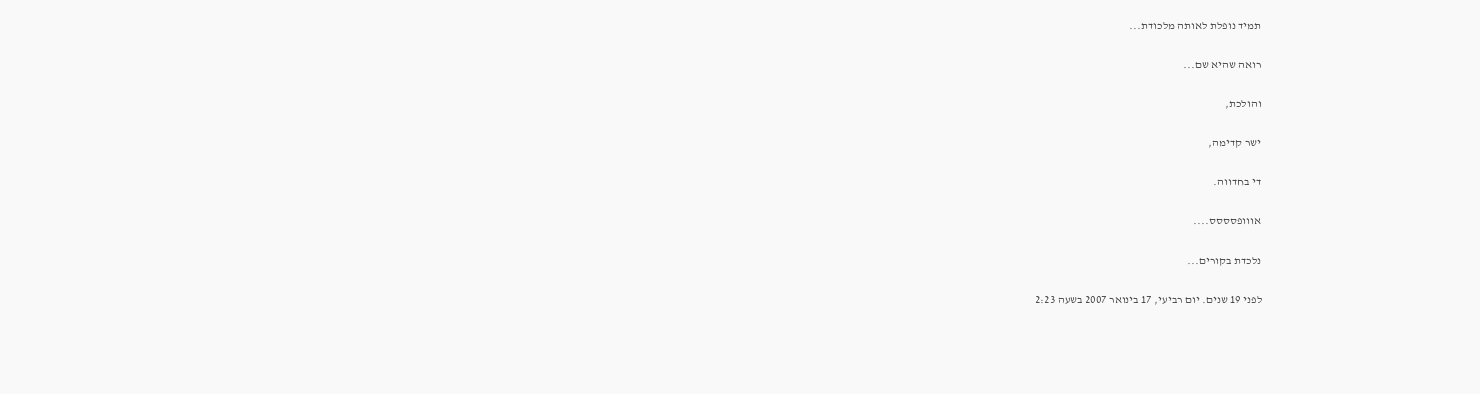תמיד נופלת לאותה מלכודת...

רואה שהיא שם...

והולכת,

ישר קדימה,

די בחדווה.

אווופסססס....

נלכדת בקורים...

לפני 19 שנים. יום רביעי, 17 בינואר 2007 בשעה 2:23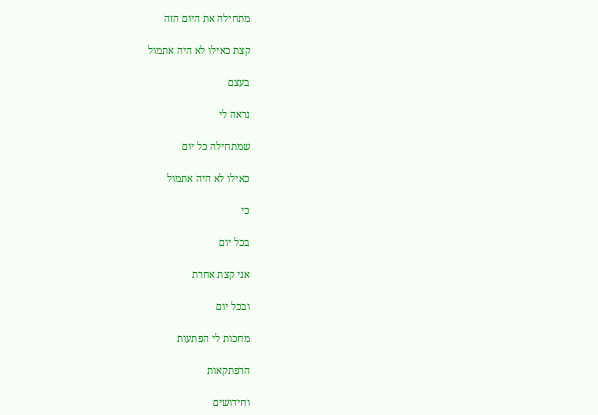מתחילה את היום הזה

קצת כאילו לא היה אתמול

בעצם

נראה לי

שמתחילה כל יום

כאילו לא היה אתמול

כי

בכל יום

אני קצת אחרת

ובכל יום

מחכות לי הפתעות

הרפתקאות

וחידושים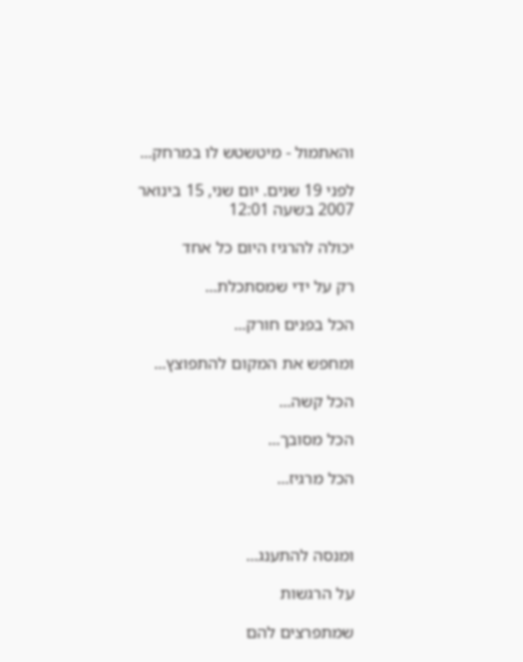והאתמול - מיטשטש לו במרחק...

לפני 19 שנים. יום שני, 15 בינואר 2007 בשעה 12:01

יכולה להרגיז היום כל אחד

רק על ידי שמסתכלת...

הכל בפנים חורק...

ומחפש את המקום להתפוצץ...

הכל קשה...

הכל מסובך...

הכל מרגיז...



ומנסה להתענג...

על הרגשות

שמתפרצים להם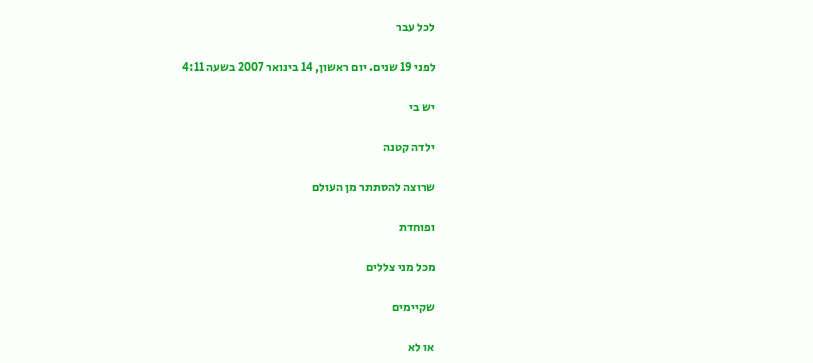לכל עבר

לפני 19 שנים. יום ראשון, 14 בינואר 2007 בשעה 4:11

יש בי

ילדה קטנה

שרוצה להסתתר מן העולם

ופוחדת

מכל מני צללים

שקיימים

או לא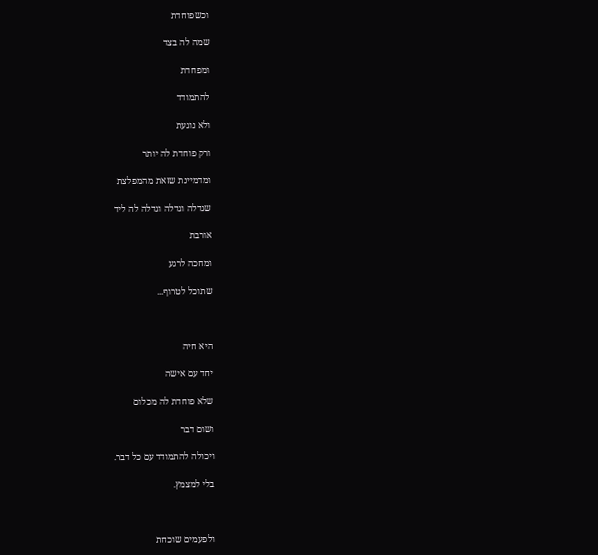וכשפוחדת

שמה לה בצד

ומפחדת

להתמודד

ולא נוגעת

ורק פוחדת לה יותר

ומדמיינת שזאת מהמפלצת

שגדלה וגדלה וגדלה לה ליד

אורבת

ומחכה לרגע

שתוכל לטרוף...



היא חיה

יחד עם אישה

שלא פוחדת לה מכלום

ושום דבר

ויכולה להתמודד עם כל דבר.

בלי למצמץ.



ולפעמים שוכחת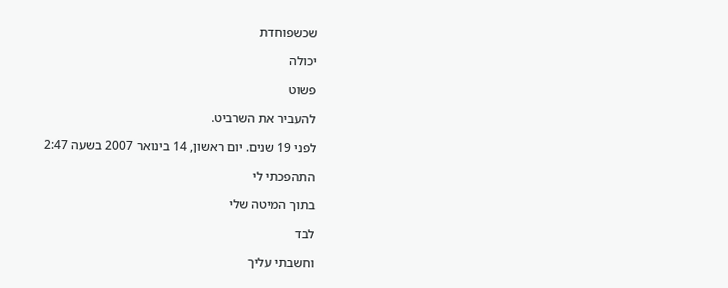שכשפוחדת

יכולה

פשוט

להעביר את השרביט.

לפני 19 שנים. יום ראשון, 14 בינואר 2007 בשעה 2:47

התהפכתי לי

בתוך המיטה שלי

לבד

וחשבתי עליך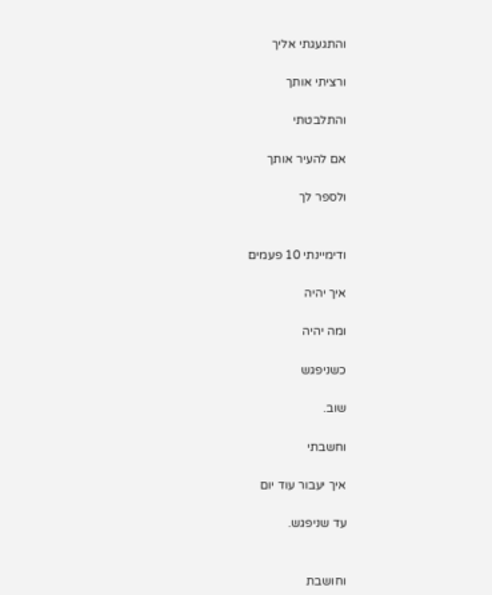והתגעגתי אליך

ורציתי אותך

והתלבטתי

אם להעיר אותך

ולספר לך


ודימיינתי 10 פעמים

איך יהיה

ומה יהיה

כשניפגש

שוב.

וחשבתי

איך יעבור עוד יום

עד שניפגש.


וחושבת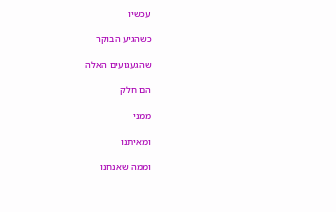עכשיו

כשהגיע הבוקר

שהגעגועים האלה

הם חלק

ממני

ומאיתנו

וממה שאנחנו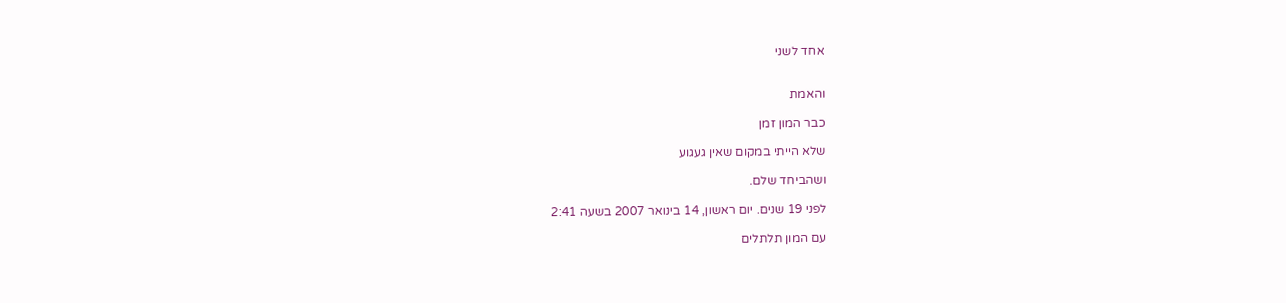אחד לשני


והאמת

כבר המון זמן

שלא הייתי במקום שאין געגוע

ושהביחד שלם.

לפני 19 שנים. יום ראשון, 14 בינואר 2007 בשעה 2:41

עם המון תלתלים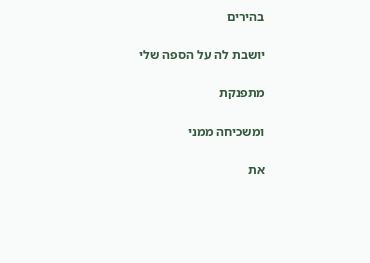בהירים

יושבת לה על הספה שלי

מתפנקת

ומשכיחה ממני

את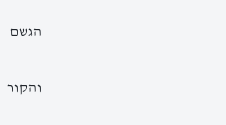הגשם

והקור